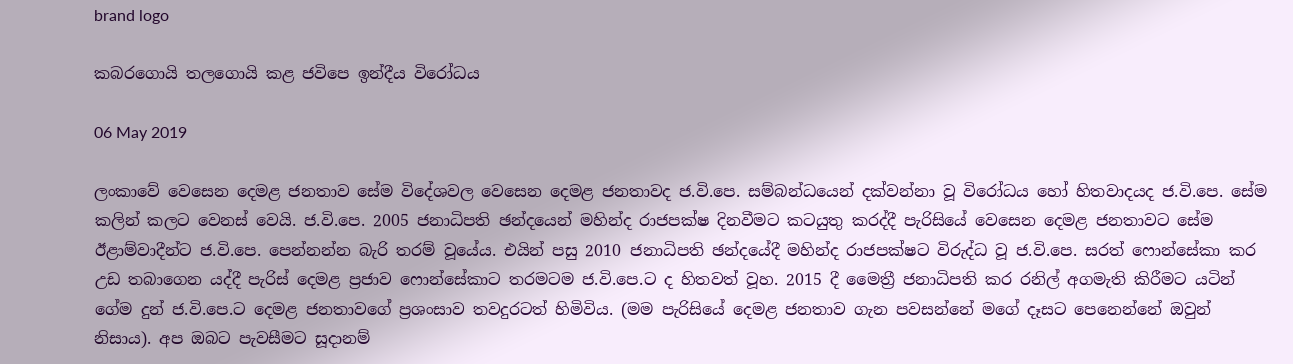brand logo

කබරගොයි තලගොයි කළ ජවිපෙ ඉන්දීය විරෝධය

06 May 2019

ලංකාවේ වෙසෙන දෙමළ ජනතාව සේම විදේශවල වෙසෙන දෙමළ ජනතාවද ජ.වි.පෙ. සම්බන්ධයෙන් දක්වන්නා වූ විරෝධය හෝ හිතවාදයද ජ.වි.පෙ. සේම කලින් කලට වෙනස් වෙයි. ජ.වි.පෙ. 2005 ජනාධිපති ඡන්දයෙන් මහින්ද රාජපක්ෂ දිනවීමට කටයුතු කරද්දී පැරිසියේ වෙසෙන දෙමළ ජනතාවට සේම ඊළාම්වාදීන්ට ජ.වි.පෙ. පෙන්නන්න බැරි තරම් වූයේය. එයින් පසු 2010 ජනාධිපති ඡන්දයේදී මහින්ද රාජපක්ෂට විරුද්ධ වූ ජ.වි.පෙ. සරත් ෆොන්සේකා කර උඩ තබාගෙන යද්දී පැරිස් දෙමළ ප්‍රජාව ෆොන්සේකාට තරමටම ජ.වි.පෙ.ට ද හිතවත් වූහ. 2015 දී මෛත්‍රී ජනාධිපති කර රනිල් අගමැති කිරීමට යටින් ගේම දුන් ජ.වි.පෙ.ට දෙමළ ජනතාවගේ ප්‍රශංසාව තවදුරටත් හිමිවිය. (මම පැරිසියේ දෙමළ ජනතාව ගැන පවසන්නේ මගේ දෑසට පෙනෙන්නේ ඔවුන් නිසාය). අප ඔබට පැවසීමට සූදානම්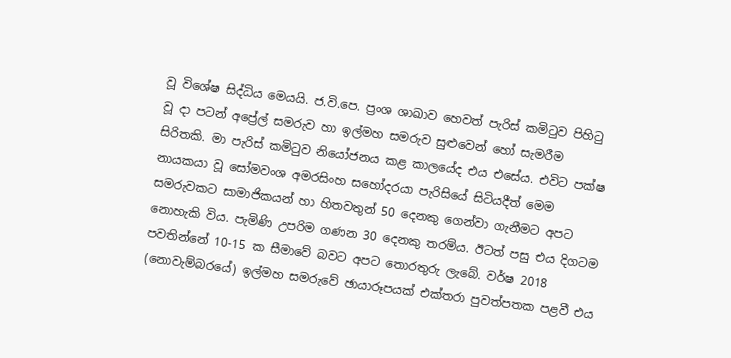වූ විශේෂ සිද්ධිය මෙයයි. ජ.වි.පෙ. ප්‍රංශ ශාඛාව හෙවත් පැරිස් කමිටුව පිහිටු වූ දා පටන් අප්‍රේල් සමරුව හා ඉල්මහ සමරුව සුළුවෙන් හෝ සැමරීම සිරිතකි. මා පැරිස් කමිටුව නියෝජනය කළ කාලයේද එය එසේය. එවිට පක්ෂ නායකයා වූ සෝමවංශ අමරසිංහ සහෝදරයා පැරිසියේ සිටියදීත් මෙම සමරුවකට සාමාජිකයන් හා හිතවතුන් 50 දෙනකු ගෙන්වා ගැනීමට අපට නොහැකි විය. පැමිණි උපරිම ගණන 30 දෙනකු තරම්ය. ඊටත් පසු එය දිගටම පවතින්නේ 10-15 ක සීමාවේ බවට අපට තොරතුරු ලැබේ. වර්ෂ 2018 (නොවැම්බරයේ) ඉල්මහ සමරුවේ ඡායාරූපයක් එක්තරා පුවත්පතක පළවී එය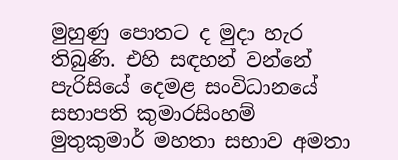මුහුණු පොතට ද මුදා හැර තිබුණි. එහි සඳහන් වන්නේ පැරිසියේ දෙමළ සංවිධානයේ සභාපති කුමාරසිංහම් මුතුකුමාර් මහතා සභාව අමතා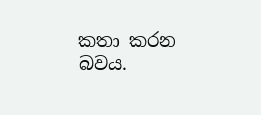කතා කරන බවය.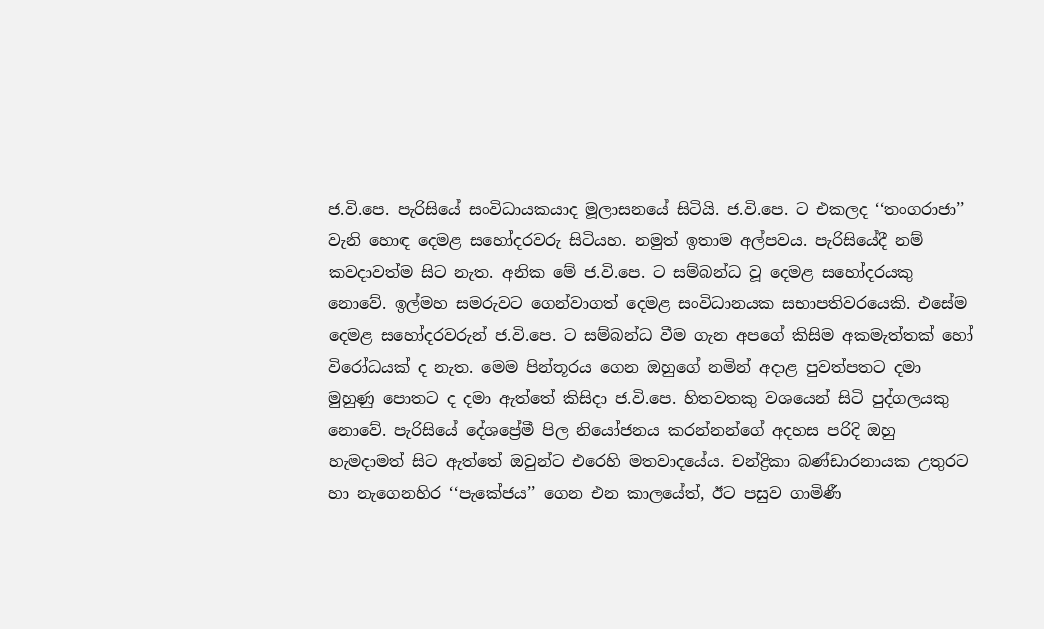ජ.වි.පෙ. පැරිසියේ සංවිධායකයාද මූලාසනයේ සිටියි. ජ.වි.පෙ. ට එකලද ‘‘තංගරාජා’’ වැනි හොඳ දෙමළ සහෝදරවරු සිටියහ. නමුත් ඉතාම අල්පවය. පැරිසියේදී නම් කවදාවත්ම සිට නැත. අනික මේ ජ.වි.පෙ. ට සම්බන්ධ වූ දෙමළ සහෝදරයකු නොවේ. ඉල්මහ සමරුවට ගෙන්වාගත් දෙමළ සංවිධානයක සභාපතිවරයෙකි. එසේම දෙමළ සහෝදරවරුන් ජ.වි.පෙ. ට සම්බන්ධ වීම ගැන අපගේ කිසිම අකමැත්තක් හෝ විරෝධයක් ද නැත. මෙම පින්තූරය ගෙන ඔහුගේ නමින් අදාළ පුවත්පතට දමා මුහුණු පොතට ද දමා ඇත්තේ කිසිදා ජ.වි.පෙ. හිතවතකු වශයෙන් සිටි පුද්ගලයකු නොවේ. පැරිසියේ දේශප්‍රේමී පිල නියෝජනය කරන්නන්ගේ අදහස පරිදි ඔහු හැමදාමත් සිට ඇත්තේ ඔවුන්ට එරෙහි මතවාදයේය. චන්ද්‍රිකා බණ්ඩාරනායක උතුරට හා නැගෙනහිර ‘‘පැකේජය’’ ගෙන එන කාලයේත්, ඊට පසුව ගාමිණී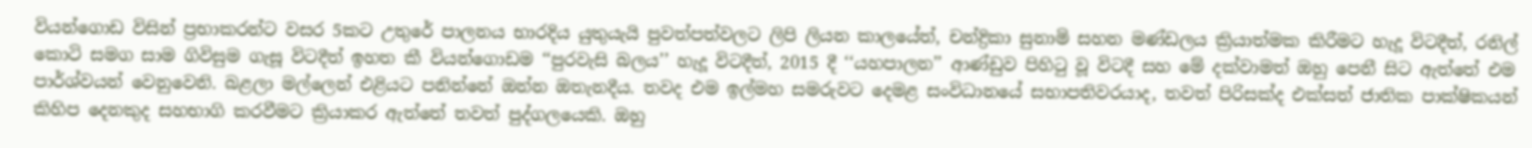වියන්ගොඩ විසින් ප්‍රභාකරන්ට වසර 5කට උතුරේ පාලනය භාරදිය යුතුයැයි පුවත්පත්වලට ලිපි ලියන කාලයේත්, චන්ද්‍රිකා සුනාමි සහන මණ්ඩලය ක්‍රියාත්මක කිරීමට හැදූ විටදීත්, රනිල් කොටි සමග සාම ගිවිසුම ගැසූ විටදීත් ඉහත කී වියන්ගොඩම ‘‘පුරවැසි බලය’’ හැදූ විටදීත්, 2015 දී ‘‘යහපාලන’’ ආණ්ඩුව පිහිටු වූ විටදී සහ මේ දක්වාමත් ඔහු පෙනී සිට ඇත්තේ එම පාර්ශ්වයන් වෙනුවෙනි. බළලා මල්ලෙන් එළියට පනින්නේ ඔන්න ඔතැනදීය. තවද එම ඉල්මහ සමරුවට දෙමළ සංවිධානයේ සභාපතිවරයාද, තවත් පිරිසක්ද එක්සත් ජාතික පාක්ෂිකයන් කිහිප දෙනකුද සහභාගි කරවීමට ක්‍රියාකර ඇත්තේ තවත් පුද්ගලයෙකි. ඔහු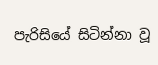පැරිසියේ සිටින්නා වූ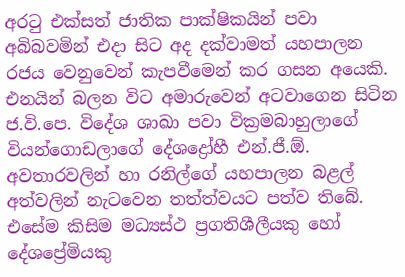අරටු එක්සත් ජාතික පාක්ෂිකයින් පවා අබිබවමින් එදා සිට අද දක්වාමත් යහපාලන රජය වෙනුවෙන් කැපවීමෙන් කර ගසන අයෙකි. එනයින් බලන විට අමාරුවෙන් අටවාගෙන සිටින ජ.වි.පෙ. විදේශ ශාඛා පවා වික්‍රමබාහුලාගේ වියන්ගොඩලාගේ දේශද්‍රෝහී එන්.ජී.ඕ. අවතාරවලින් හා රනිල්ගේ යහපාලන බළල් අත්වලින් නැටවෙන තත්ත්වයට පත්ව තිබේ. එසේම කිසිම මධ්‍යස්ථ ප්‍රගතිශීලීයකු හෝ දේශප්‍රේමියකු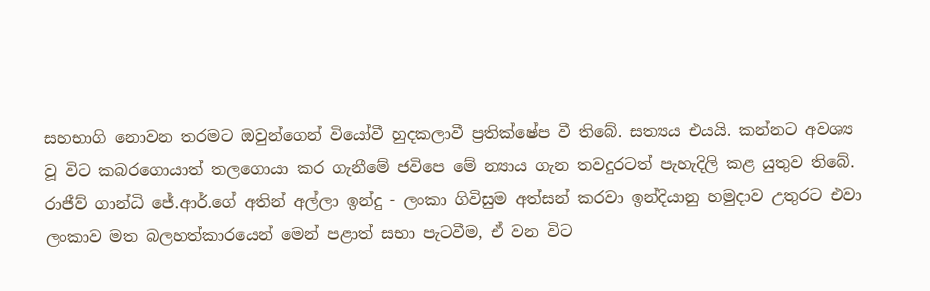සහභාගි නොවන තරමට ඔවුන්ගෙන් වියෝවී හුදකලාවී ප්‍රතික්ෂේප වී තිබේ. සත්‍යය එයයි. කන්නට අවශ්‍ය වූ විට කබරගොයාත් තලගොයා කර ගැනීමේ ජවිපෙ මේ න්‍යාය ගැන තවදුරටත් පැහැදිලි කළ යුතුව තිබේ. රාජීව් ගාන්ධි ජේ.ආර්.ගේ අතින් අල්ලා ඉන්දු - ලංකා ගිවිසුම අත්සන් කරවා ඉන්දියානු හමුදාව උතුරට එවා ලංකාව මත බලහත්කාරයෙන් මෙන් පළාත් සභා පැටවීම, ඒ වන විට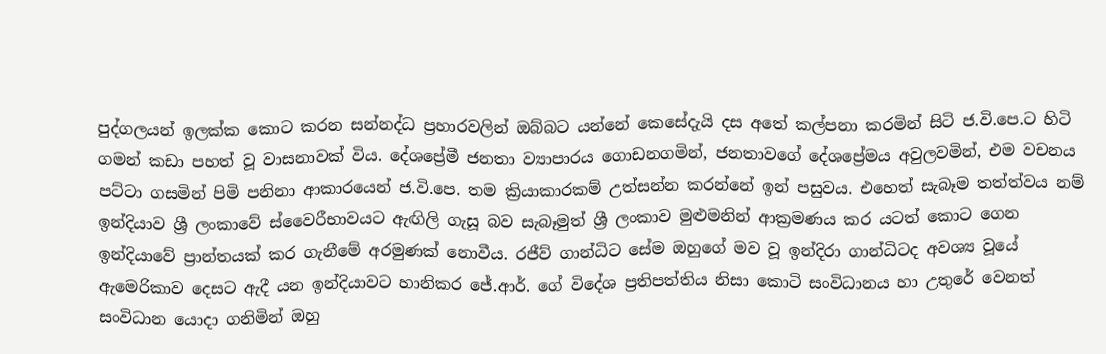පුද්ගලයන් ඉලක්ක කොට කරන සන්නද්ධ ප්‍රහාරවලින් ඔබ්බට යන්නේ කෙසේදැයි දස අතේ කල්පනා කරමින් සිටි ජ.වි.පෙ.ට හිටි ගමන් කඩා පහත් වූ වාසනාවක් විය. දේශප්‍රේමී ජනතා ව්‍යාපාරය ගොඩනගමින්, ජනතාවගේ දේශප්‍රේමය අවුලවමින්, එම වචනය පට්ටා ගසමින් පිමි පනිනා ආකාරයෙන් ජ.වි.පෙ. තම ක්‍රියාකාරකම් උත්සන්න කරන්නේ ඉන් පසුවය. එහෙත් සැබෑම තත්ත්වය නම් ඉන්දියාව ශ්‍රී ලංකාවේ ස්වෛරීභාවයට ඇඟිලි ගැසූ බව සැබෑමුත් ශ්‍රී ලංකාව මුළුමනින් ආක්‍රමණය කර යටත් කොට ගෙන ඉන්දියාවේ ප්‍රාන්තයක් කර ගැනීමේ අරමුණක් නොවීය. රජීව් ගාන්ධිට සේම ඔහුගේ මව වූ ඉන්දිරා ගාන්ධිටද අවශ්‍ය වූයේ ඇමෙරිකාව දෙසට ඇදී යන ඉන්දියාවට හානිකර ජේ.ආර්. ගේ විදේශ ප්‍රතිපත්තිය නිසා කොටි සංවිධානය හා උතුරේ වෙනත් සංවිධාන යොදා ගනිමින් ඔහු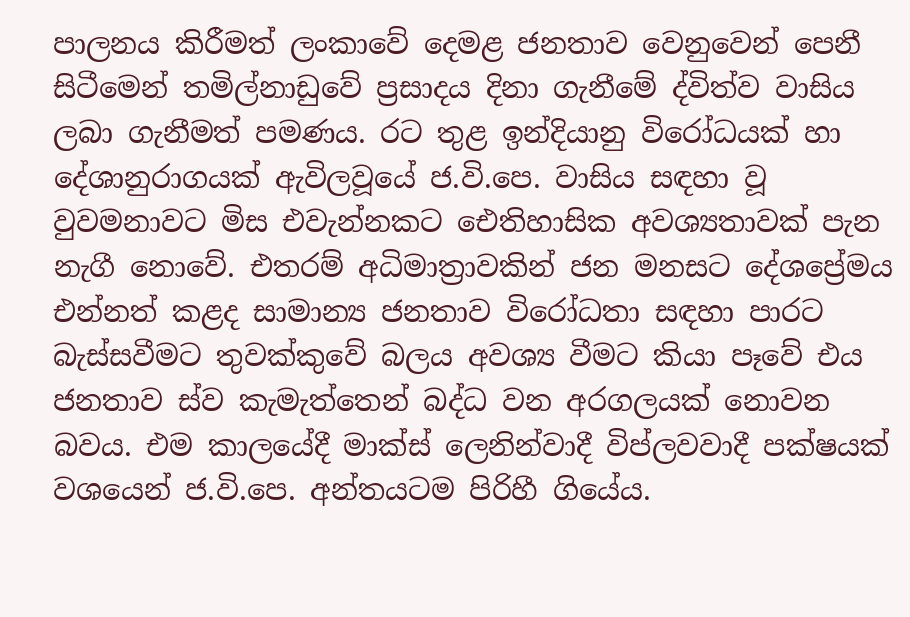පාලනය කිරීමත් ලංකාවේ දෙමළ ජනතාව වෙනුවෙන් පෙනී සිටීමෙන් තමිල්නාඩුවේ ප්‍රසාදය දිනා ගැනීමේ ද්විත්ව වාසිය ලබා ගැනීමත් පමණය. රට තුළ ඉන්දියානු විරෝධයක් හා දේශානුරාගයක් ඇවිලවූයේ ජ.වි.පෙ. වාසිය සඳහා වූ වුවමනාවට මිස එවැන්නකට ඓතිහාසික අවශ්‍යතාවක් පැන නැගී නොවේ. එතරම් අධිමාත්‍රාවකින් ජන මනසට දේශප්‍රේමය එන්නත් කළද සාමාන්‍ය ජනතාව විරෝධතා සඳහා පාරට බැස්සවීමට තුවක්කුවේ බලය අවශ්‍ය වීමට කියා පෑවේ එය ජනතාව ස්ව කැමැත්තෙන් බද්ධ වන අරගලයක් නොවන බවය. එම කාලයේදී මාක්ස් ලෙනින්වාදී විප්ලවවාදී පක්ෂයක් වශයෙන් ජ.වි.පෙ. අන්තයටම පිරිහී ගියේය.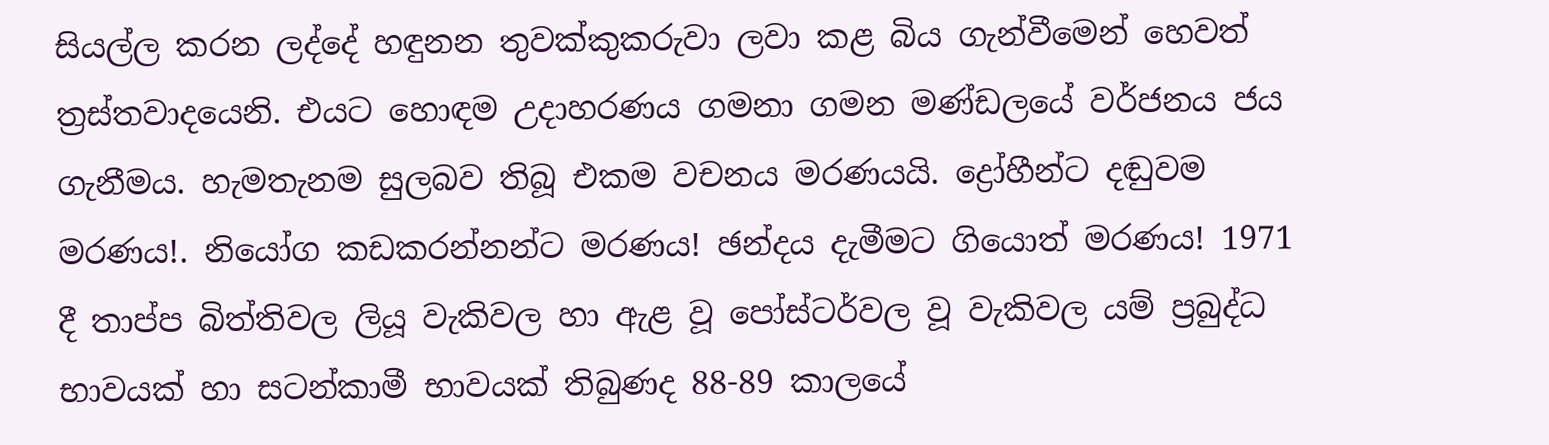සියල්ල කරන ලද්දේ හඳුනන තුවක්කුකරුවා ලවා කළ බිය ගැන්වීමෙන් හෙවත් ත්‍රස්තවාදයෙනි. එයට හොඳම උදාහරණය ගමනා ගමන මණ්ඩලයේ වර්ජනය ජය ගැනීමය. හැමතැනම සුලබව තිබූ එකම වචනය මරණයයි. ද්‍රෝහීන්ට දඬුවම මරණය!. නියෝග කඩකරන්නන්ට මරණය! ඡන්දය දැමීමට ගියොත් මරණය! 1971 දී තාප්ප බිත්තිවල ලියූ වැකිවල හා ඇළ වූ පෝස්ටර්වල වූ වැකිවල යම් ප්‍රබුද්ධ භාවයක් හා සටන්කාමී භාවයක් තිබුණද 88-89 කාලයේ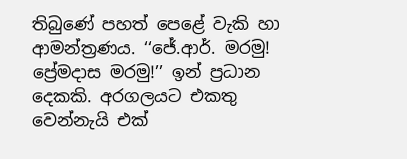තිබුණේ පහත් පෙළේ වැකි හා ආමන්ත්‍රණය. ‘‘ජේ.ආර්. මරමු! ප්‍රේමදාස මරමු!’’ ඉන් ප්‍රධාන දෙකකි. අරගලයට එකතු වෙන්නැයි එක්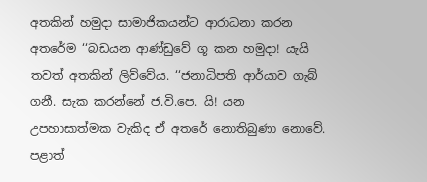අතකින් හමුදා සාමාජිකයන්ට ආරාධනා කරන අතරේම ‘‘බඩයන ආණ්ඩුවේ ගූ කන හමුදා! යැයි තවත් අතකින් ලිව්වේය. ‘‘ජනාධිපති ආර්යාව ගැබ් ගනී. සැක කරන්නේ ජ.වි.පෙ. යි! යන උපහාසාත්මක වැකිද ඒ අතරේ නොතිබුණා නොවේ. පළාත්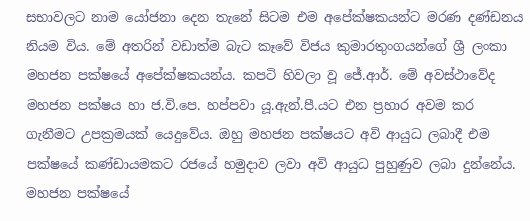සභාවලට නාම යෝජනා දෙන තැනේ සිටම එම අපේක්ෂකයන්ට මරණ දණ්ඩනය නියම විය. මේ අතරින් වඩාත්ම බැට කෑවේ විජය කුමාරතුංගයන්ගේ ශ්‍රී ලංකා මහජන පක්ෂයේ අපේක්ෂකයන්ය. කපටි හිවලා වූ ජේ.ආර්. මේ අවස්ථාවේද මහජන පක්ෂය හා ජ.වි.පෙ. හප්පවා යූ.ඇන්.පී.යට එන ප්‍රහාර අවම කර ගැනීමට උපක්‍රමයක් යෙදුවේය. ඔහු මහජන පක්ෂයට අවි ආයුධ ලබාදී එම පක්ෂයේ කණ්ඩායමකට රජයේ හමුදාව ලවා අවි ආයුධ පුහුණුව ලබා දුන්නේය. මහජන පක්ෂයේ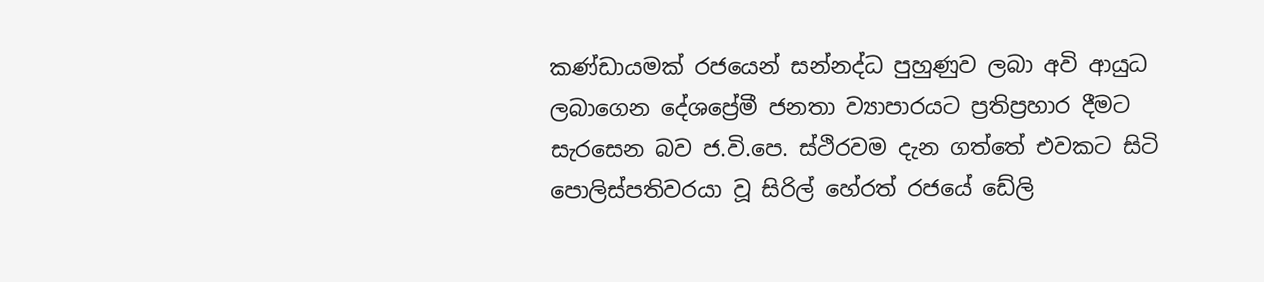කණ්ඩායමක් රජයෙන් සන්නද්ධ පුහුණුව ලබා අවි ආයුධ ලබාගෙන දේශප්‍රේමී ජනතා ව්‍යාපාරයට ප්‍රතිප්‍රහාර දීමට සැරසෙන බව ජ.වි.පෙ. ස්ථිරවම දැන ගත්තේ එවකට සිටි පොලිස්පතිවරයා වූ සිරිල් හේරත් රජයේ ඩේලි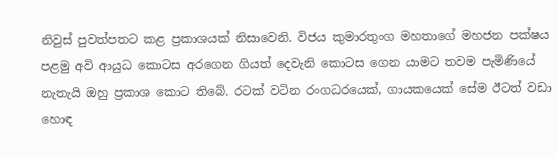නිවුස් පුවත්පතට කළ ප්‍රකාශයක් නිසාවෙනි. විජය කුමාරතුංග මහතාගේ මහජන පක්ෂය පළමු අවි ආයුධ කොටස අරගෙන ගියත් දෙවැනි කොටස ගෙන යාමට තවම පැමිණියේ නැතැයි ඔහු ප්‍රකාශ කොට තිබේ. රටක් වටින රංගධරයෙක්, ගායකයෙක් සේම ඊටත් වඩා හොඳ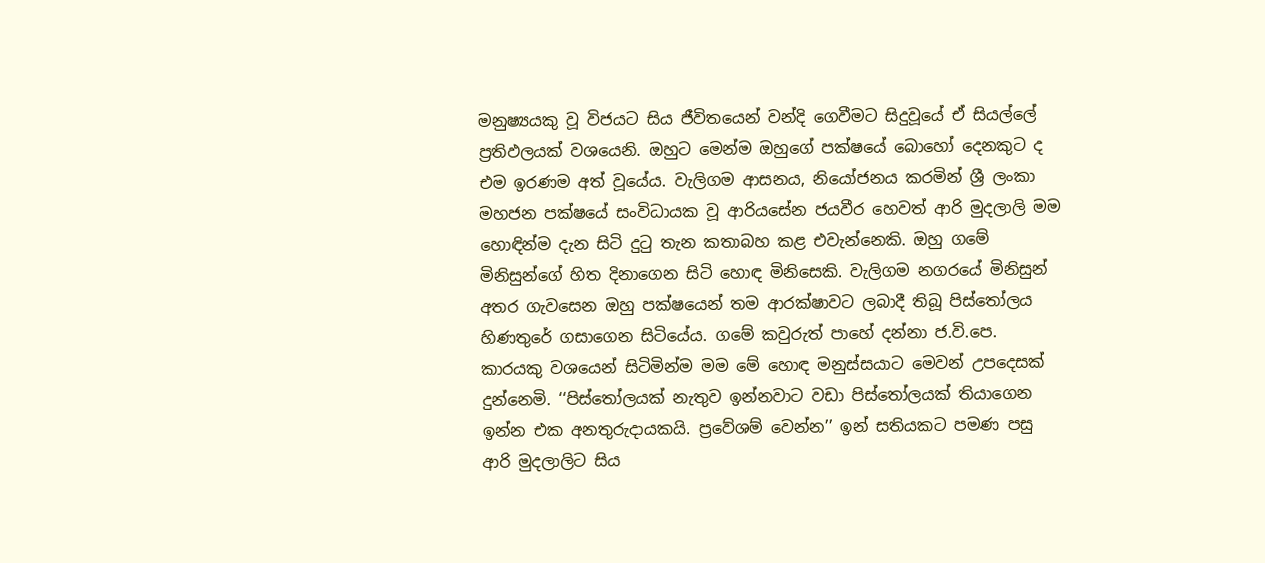මනුෂ්‍යයකු වූ විජයට සිය ජීවිතයෙන් වන්දි ගෙවීමට සිදුවූයේ ඒ සියල්ලේ ප්‍රතිඵලයක් වශයෙනි. ඔහුට මෙන්ම ඔහුගේ පක්ෂයේ බොහෝ දෙනකුට ද එම ඉරණම අත් වූයේය. වැලිගම ආසනය, නියෝජනය කරමින් ශ්‍රී ලංකා මහජන පක්ෂයේ සංවිධායක වූ ආරියසේන ජයවීර හෙවත් ආරි මුදලාලි මම හොඳින්ම දැන සිටි දුටු තැන කතාබහ කළ එවැන්නෙකි. ඔහු ගමේ මිනිසුන්ගේ හිත දිනාගෙන සිටි හොඳ මිනිසෙකි. වැලිගම නගරයේ මිනිසුන් අතර ගැවසෙන ඔහු පක්ෂයෙන් තම ආරක්ෂාවට ලබාදී තිබූ පිස්තෝලය හිණතුරේ ගසාගෙන සිටියේය. ගමේ කවුරුත් පාහේ දන්නා ජ.වි.පෙ. කාරයකු වශයෙන් සිටිමින්ම මම මේ හොඳ මනුස්සයාට මෙවන් උපදෙසක් දුන්නෙමි. ‘‘පිස්තෝලයක් නැතුව ඉන්නවාට වඩා පිස්තෝලයක් තියාගෙන ඉන්න එක අනතුරුදායකයි. ප්‍රවේශම් වෙන්න’’ ඉන් සතියකට පමණ පසු ආරි මුදලාලිට සිය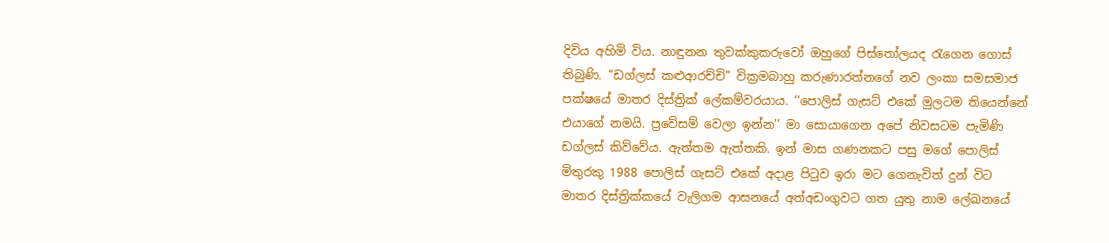දිවිය අහිමි විය. නාඳුනන තුවක්කුකරුවෝ ඔහුගේ පිස්තෝලයද රැගෙන ගොස් තිබුණි. ‘‘ඩග්ලස් කළුආරච්චි’’ වික්‍රමබාහු කරුණාරත්නගේ නව ලංකා සමසමාජ පක්ෂයේ මාතර දිස්ත්‍රික් ලේකම්වරයාය. ‘‘පොලිස් ගැසට් එකේ මුලටම තියෙන්නේ එයාගේ නමයි. ප්‍රවේසම් වෙලා ඉන්න’’ මා සොයාගෙන අපේ නිවසටම පැමිණි ඩග්ලස් කිව්වේය. ඇත්තම ඇත්තකි. ඉන් මාස ගණනකට පසු මගේ පොලිස් මිතුරකු 1988 පොලිස් ගැසට් එකේ අදාළ පිටුව ඉරා මට ගෙනැවිත් දුන් විට මාතර දිස්ත්‍රික්කයේ වැලිගම ආසනයේ අත්අඩංගුවට ගත යුතු නාම ලේඛනයේ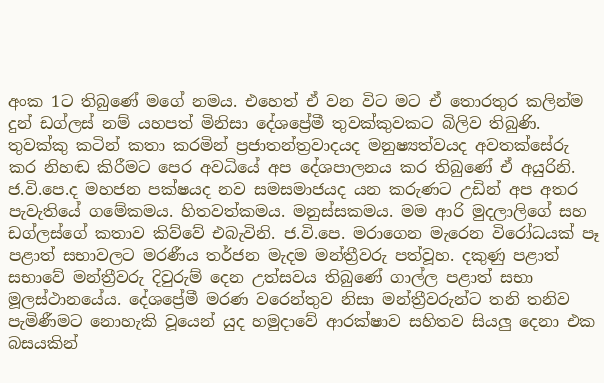අංක 1ට තිබුණේ මගේ නමය. එහෙත් ඒ වන විට මට ඒ තොරතුර කලින්ම දුන් ඩග්ලස් නම් යහපත් මිනිසා දේශප්‍රේමී තුවක්කුවකට බිලිව තිබුණි. තුවක්කු කටින් කතා කරමින් ප්‍රජාතන්ත්‍රවාදයද මනුෂ්‍යත්වයද අවතක්සේරු කර නිහඬ කිරීමට පෙර අවධියේ අප දේශපාලනය කර තිබුණේ ඒ අයුරිනි. ජ.වි.පෙ.ද මහජන පක්ෂයද නව සමසමාජයද යන කරුණට උඩින් අප අතර පැවැතියේ ගමේකමය. හිතවත්කමය. මනුස්සකමය. මම ආරි මුදලාලිගේ සහ ඩග්ලස්ගේ කතාව කිව්වේ එබැවිනි. ජ.වි.පෙ. මරාගෙන මැරෙන විරෝධයක් පෑ පළාත් සභාවලට මරණීය තර්ජන මැදම මන්ත්‍රීවරු පත්වූහ. දකුණු පළාත් සභාවේ මන්ත්‍රීවරු දිවුරුම් දෙන උත්සවය තිබුණේ ගාල්ල පළාත් සභා මූලස්ථානයේය. දේශප්‍රේමී මරණ වරෙන්තුව නිසා මන්ත්‍රීවරුන්ට තනි තනිව පැමිණීමට නොහැකි වූයෙන් යුද හමුදාවේ ආරක්ෂාව සහිතව සියලු දෙනා එක බසයකින්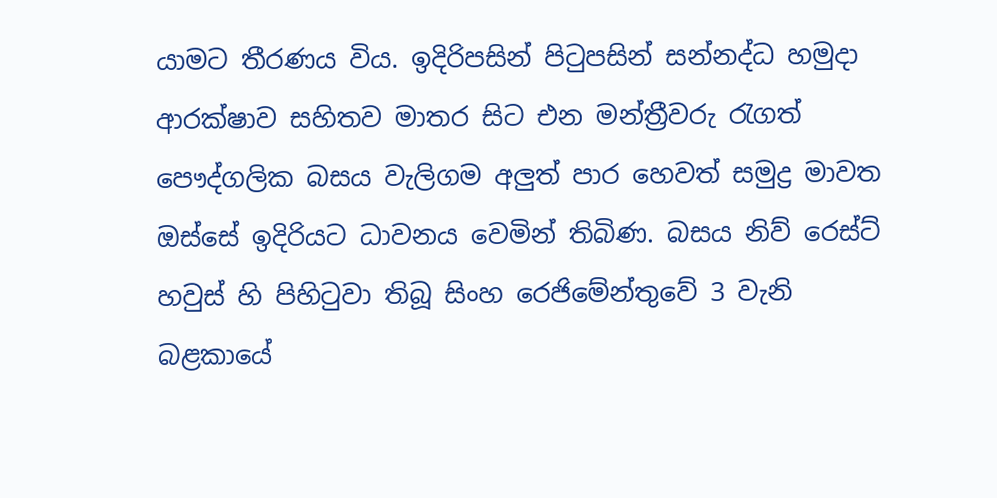යාමට තීරණය විය. ඉදිරිපසින් පිටුපසින් සන්නද්ධ හමුදා ආරක්ෂාව සහිතව මාතර සිට එන මන්ත්‍රීවරු රැගත් පෞද්ගලික බසය වැලිගම අලුත් පාර හෙවත් සමුද්‍ර මාවත ඔස්සේ ඉදිරියට ධාවනය වෙමින් තිබිණ. බසය නිව් රෙස්ට් හවුස් හි පිහිටුවා තිබූ සිංහ රෙජිමේන්තුවේ 3 වැනි බළකායේ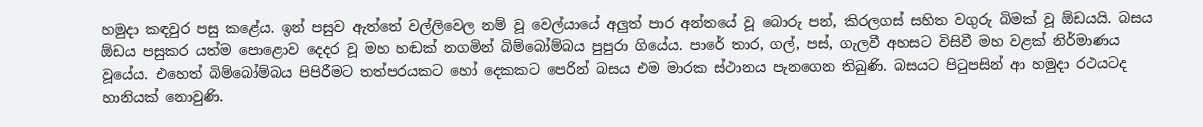හමුදා කඳවුර පසු කළේය. ඉන් පසුව ඇත්තේ වල්ලිවෙල නම් වූ වෙල්යායේ අලුත් පාර අන්තයේ වූ බොරු පන්, කිරලගස් සහිත වගුරු බිමක් වූ ඕඩයයි. බසය ඕඩය පසුකර යත්ම පොළොව දෙදර වූ මහ හඬක් නගමින් බිම්බෝම්බය පුපුරා ගියේය. පාරේ තාර, ගල්, පස්, ගැලවී අහසට විසිවී මහ වළක් නිර්මාණය වූයේය. එහෙත් බිම්බෝම්බය පිපිරීමට තත්පරයකට හෝ දෙකකට පෙරින් බසය එම මාරක ස්ථානය පැනගෙන තිබුණි. බසයට පිටුපසින් ආ හමුදා රථයටද හානියක් නොවුණි.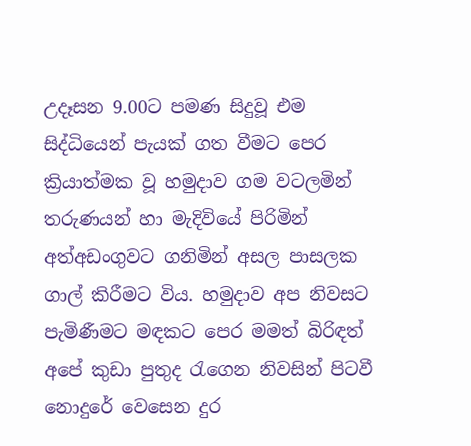උදෑසන 9.00ට පමණ සිදුවූ එම සිද්ධියෙන් පැයක් ගත වීමට පෙර ක්‍රියාත්මක වූ හමුදාව ගම වටලමින් තරුණයන් හා මැදිවියේ පිරිමින් අත්අඩංගුවට ගනිමින් අසල පාසලක ගාල් කිරීමට විය. හමුදාව අප නිවසට පැමිණීමට මඳකට පෙර මමත් බිරිඳත් අපේ කුඩා පුතුද රැගෙන නිවසින් පිටවී නොදුරේ වෙසෙන දුර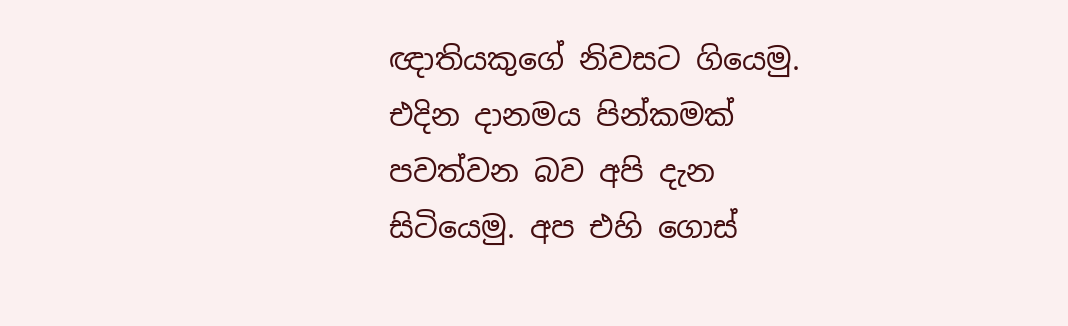ඥාතියකුගේ නිවසට ගියෙමු. එදින දානමය පින්කමක් පවත්වන බව අපි දැන සිටියෙමු. අප එහි ගොස්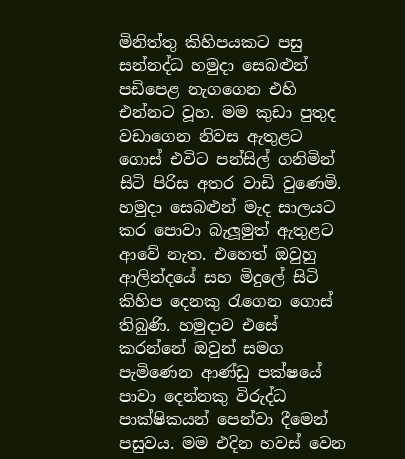මිනිත්තු කිහිපයකට පසු සන්නද්ධ හමුදා සෙබළුන් පඩිපෙළ නැගගෙන එහි එන්නට වූහ. මම කුඩා පුතුද වඩාගෙන නිවස ඇතුළට ගොස් එවිට පන්සිල් ගනිමින් සිටි පිරිස අතර වාඩි වුණෙමි. හමුදා සෙබළුන් මැද සාලයට කර පොවා බැලූමුත් ඇතුළට ආවේ නැත. එහෙත් ඔවුහු ආලින්දයේ සහ මිදුලේ සිටි කිහිප දෙනකු රැගෙන ගොස් තිබුණි. හමුදාව එසේ කරන්නේ ඔවුන් සමග පැමිණෙන ආණ්ඩු පක්ෂයේ පාවා දෙන්නකු විරුද්ධ පාක්ෂිකයන් පෙන්වා දීමෙන් පසුවය. මම එදින හවස් වෙන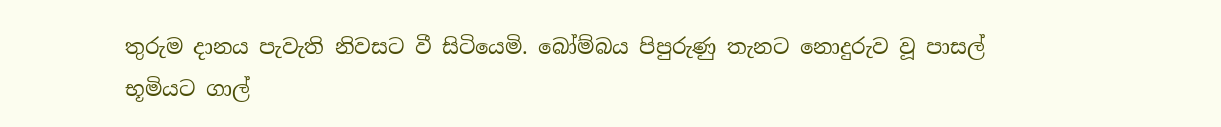තුරුම දානය පැවැති නිවසට වී සිටියෙමි. බෝම්බය පිපුරුණු තැනට නොදුරුව වූ පාසල් භූමියට ගාල්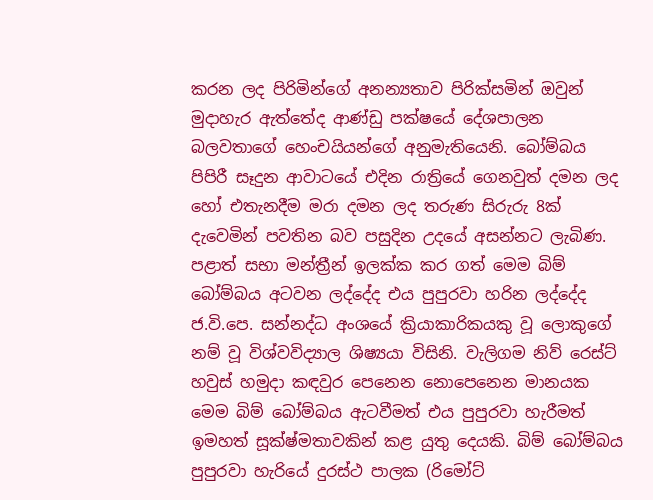කරන ලද පිරිමින්ගේ අනන්‍යතාව පිරික්සමින් ඔවුන් මුදාහැර ඇත්තේද ආණ්ඩු පක්ෂයේ දේශපාලන බලවතාගේ හෙංචයියන්ගේ අනුමැතියෙනි. බෝම්බය පිපිරී සෑදුන ආවාටයේ එදින රාත්‍රියේ ගෙනවුත් දමන ලද හෝ එතැනදීම මරා දමන ලද තරුණ සිරුරු 8ක් දැවෙමින් පවතින බව පසුදින උදයේ අසන්නට ලැබිණ. පළාත් සභා මන්ත්‍රීන් ඉලක්ක කර ගත් මෙම බිම් බෝම්බය අටවන ලද්දේද එය පුපුරවා හරින ලද්දේද ජ.වි.පෙ. සන්නද්ධ අංශයේ ක්‍රියාකාරිකයකු වූ ලොකුගේ නම් වූ විශ්වවිද්‍යාල ශිෂ්‍යයා විසිනි. වැලිගම නිව් රෙස්ට් හවුස් හමුදා කඳවුර පෙනෙන නොපෙනෙන මානයක මෙම බිම් බෝම්බය ඇටවීමත් එය පුපුරවා හැරීමත් ඉමහත් සූක්ෂ්මතාවකින් කළ යුතු දෙයකි. බිම් බෝම්බය පුපුරවා හැරියේ දුරස්ථ පාලක (රිමෝට්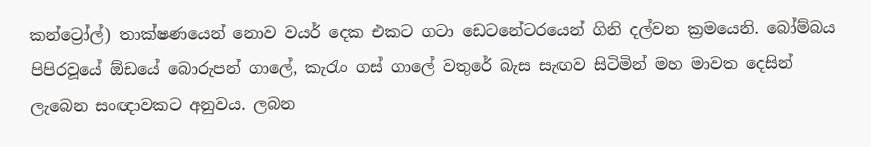කන්ට්‍රෝල්) තාක්ෂණයෙන් නොව වයර් දෙක එකට ගටා ඩෙටනේටරයෙන් ගිනි දල්වන ක්‍රමයෙනි. බෝම්බය පිපිරවූයේ ඕඩයේ බොරුපන් ගාලේ, කැරැං ගස් ගාලේ වතුරේ බැස සැඟව සිටිමින් මහ මාවත දෙසින් ලැබෙන සංඥාවකට අනුවය. ලබන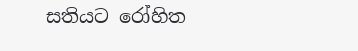සතියට රෝහිත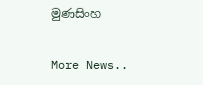මුණසිංහ


More News..